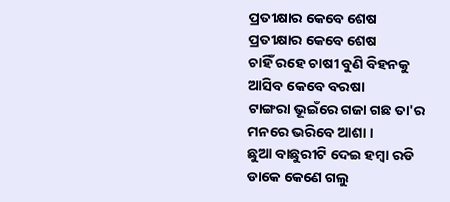ପ୍ରତୀକ୍ଷାର କେବେ ଶେଷ
ପ୍ରତୀକ୍ଷାର କେବେ ଶେଷ
ଚାହିଁ ରହେ ଚାଷୀ ବୁଣି ବିହନକୁ
ଆସିବ କେବେ ବରଷା
ଟାଙ୍ଗରା ଭୂଇଁରେ ଗଜା ଗଛ ତା'ର
ମନରେ ଭରିବେ ଆଶା ।
ଛୁଆ ବାଛୁରୀଟି ଦେଇ ହମ୍ଵା ରଡି
ଡାକେ କେଣେ ଗଲୁ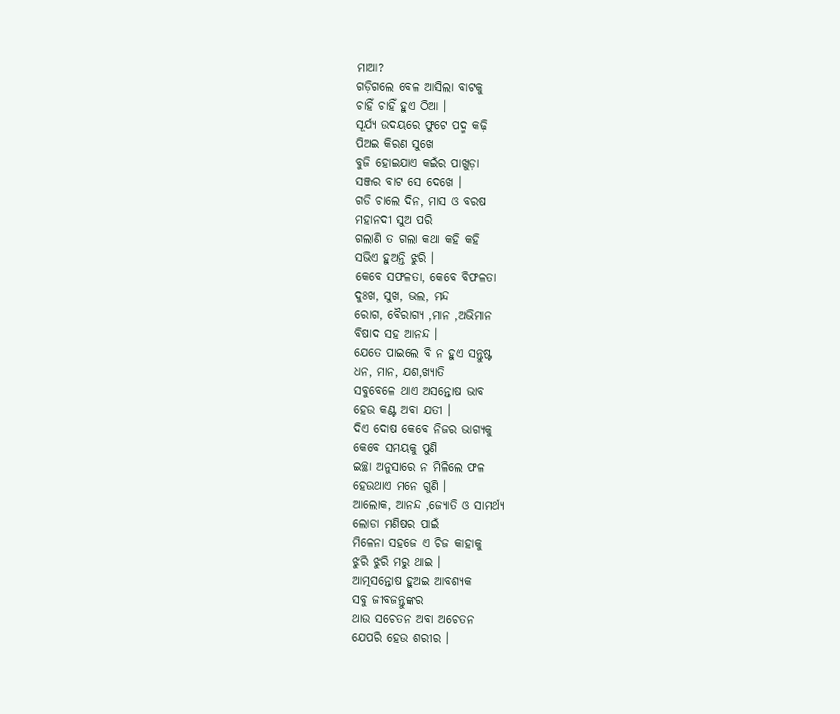ମାଆ?
ଗଡ଼ିଗଲେ ବେଳ ଆସିଲା ବାଟକୁ
ଚାହିଁ ଚାହିଁ ହୁଏ ଠିଆ ।
ସୂର୍ଯ୍ୟ ଉଦୟରେ ଫୁଟେ ପଦ୍ମ କଢ଼ି
ପିଅଇ କିରଣ ସୁଖେ
ବୁଜି ହୋଇଯାଏ କଇଁର ପାଖୁଡ଼ା
ସଞ୍ଜର ବାଟ ସେ ଦେଖେ ।
ଗଡି ଚାଲେ ଦିନ, ମାସ ଓ ବରଷ
ମହାନଦୀ ସୁଅ ପରି
ଗଲାଣି ତ ଗଲା କଥା କହି କହି
ସଭିଏ ହୁଅନ୍ତି ଝୁରି ।
କେବେ ସଫଳତା, କେବେ ବିଫଳତା
ଦୁଃଖ, ସୁଖ, ଭଲ, ମନ୍ଦ
ରୋଗ, ବୈରାଗ୍ୟ ,ମାନ ,ଅଭିମାନ
ବିଷାଦ ସହ ଆନନ୍ଦ ।
ଯେତେ ପାଇଲେ ବି ନ ହୁଏ ସନ୍ତୁଷ୍ଟ
ଧନ, ମାନ, ଯଶ,ଖ୍ୟାତି
ସବୁବେଳେ ଥାଏ ଅସନ୍ତୋଷ ଭାବ
ହେଉ କଣ୍ଟ ଅବା ଯତୀ ।
ଦିଏ ଦୋଷ କେବେ ନିଜର ଭାଗ୍ୟକୁ
କେବେ ସମୟକୁ ପୁଣି
ଇଚ୍ଛା ଅନୁସାରେ ନ ମିଳିଲେ ଫଳ
ହେଉଥାଏ ମନେ ଗୁଣି ।
ଆଲୋକ, ଆନନ୍ଦ ,ଜ୍ୟୋତି ଓ ସାମର୍ଥ୍ୟ
ଲୋଡା ମଣିଷର ପାଇଁ
ମିଳେନା ସହଜେ ଏ ଚିଜ କାହାକୁ
ଝୁରି ଝୁରି ମରୁ ଥାଇ ।
ଆତ୍ମସନ୍ତୋଷ ହୁଅଇ ଆବଶ୍ୟକ
ସବୁ ଜୀବଜନ୍ତୁଙ୍କର
ଥାଉ ସଚେତନ ଅବା ଅଚେତନ
ଯେପରି ହେଉ ଶରୀର ।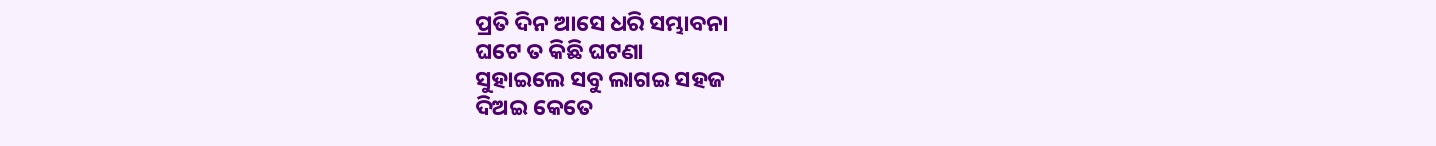ପ୍ରତି ଦିନ ଆସେ ଧରି ସମ୍ଭାବନା
ଘଟେ ତ କିଛି ଘଟଣା
ସୁହାଇଲେ ସବୁ ଲାଗଇ ସହଜ
ଦିଅଇ କେତେ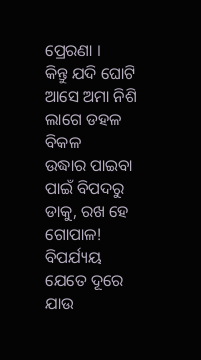ପ୍ରେରଣା ।
କିନ୍ତୁ ଯଦି ଘୋଟି ଆସେ ଅମା ନିଶି
ଲାଗେ ଡହଳ ବିକଳ
ଉଦ୍ଧାର ପାଇବା ପାଇଁ ବିପଦରୁ
ଡାକୁ, ରଖ ହେ ଗୋପାଳ!
ବିପର୍ଯ୍ୟୟ ଯେତେ ଦୂରେ ଯାଉ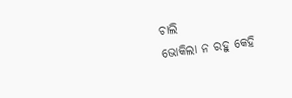ଚାଲି
ଭୋକିଲା ନ ରହୁ କେହି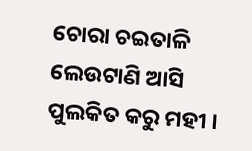ଚୋରା ଚଇତାଳି ଲେଉଟାଣି ଆସି
ପୁଲକିତ କରୁ ମହୀ ।